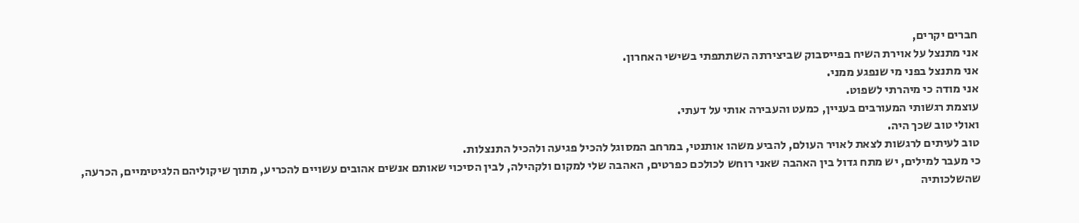חברים יקרים,
אני מתנצל על אוירת השיח בפייסבוק שביצירתה השתתפתי בשישי האחרון.
אני מתנצל בפני מי שנפגע ממני.
אני מודה כי מיהרתי לשפוט.
עוצמת רגשותי המעורבים בעניין, כמעט והעבירה אותי על דעתי.
ואולי טוב שכך היה.
טוב לעיתים לרגשות לצאת לאויר העולם, להביע משהו אותנטי, במרחב המסוגל להכיל פגיעה ולהכיל התנצלות.
כי מעבר למילים, יש מתח גדול בין האהבה שאני רוחש לכולכם כפרטים, האהבה שלי למקום ולקהילה, לבין הסיכוי שאותם אנשים אהובים עשויים להכריע, מתוך שיקוליהם הלגיטימיים, הכרעה, שהשלכותיה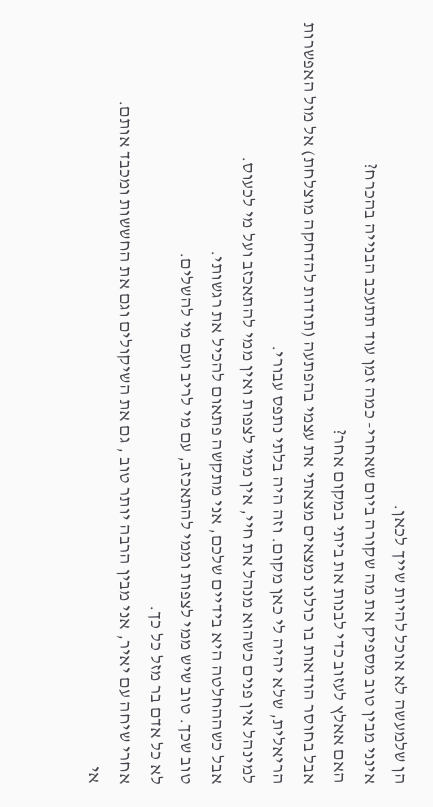הן שלמעשה לא אוכל להיות שייך לכאן.
אינני מבין טוב מספיק את מה שקורה ביום שאחרי- כמה זמן עוד תתעכב הבנייה בהכרח?
האם אאלץ לעזוב כדי לבנות את ביתי במקום אחר?
אבל בחוסר הודאות בו כולנו נמצאים מצאתי את עצמי בהפתעה (תודות להדחקה מוצלחת) אל מול האפשרות הריאלית, שלא יהיה לי כאן מקום. וזה היה בלתי נתפס עבורי.
למינהל אין פנים כשהוא מנהל את חיי, אין ממי לצפות ואין ממי להתאכזב ועל מי לכעוס.
אבל כשההחלטה היא בידיים שלכם, אני מתקשה פתאום להכיל את רגשותי.
טוב שכך. טוב שיש ממי לצפות וממי להתאכזב, עם מי לריב ועם מי להשלים.
לא כל אדם בר מזל כל כך.
אחרי שיחה עם יאיר, אני מבין הרבה יותר טוב , גם את השיקולים וגם את החששות ומכבד אותם.
אי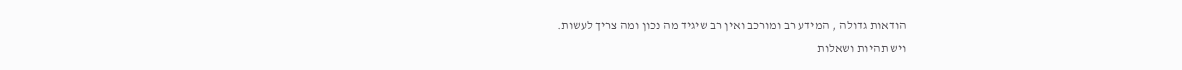הודאות גדולה , המידע רב ומורכב ואין רב שיגיד מה נכון ומה צריך לעשות.
ויש תהיות ושאלות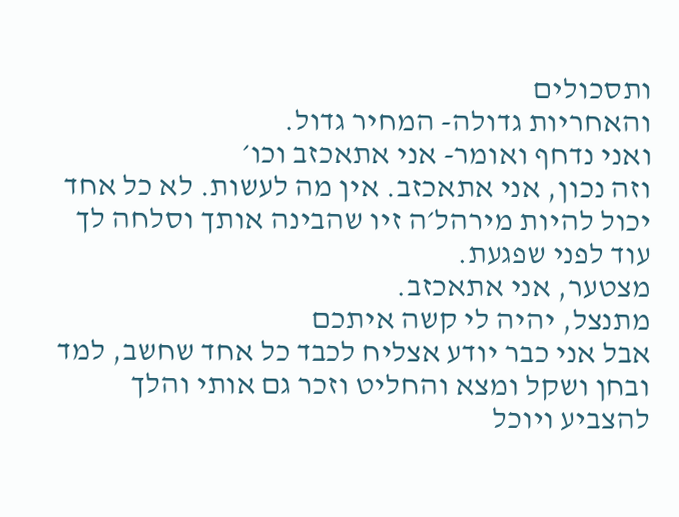ותסכולים
והאחריות גדולה- המחיר גדול.
ואני נדחף ואומר- אני אתאכזב וכו׳
וזה נכון, אני אתאכזב. אין מה לעשות. לא כל אחד יכול להיות מירהל׳ה זיו שהבינה אותך וסלחה לך עוד לפני שפגעת.
מצטער, אני אתאכזב.
מתנצל, יהיה לי קשה איתכם
אבל אני כבר יודע אצליח לכבד כל אחד שחשב, למד ובחן ושקל ומצא והחליט וזכר גם אותי והלך להצביע ויוכל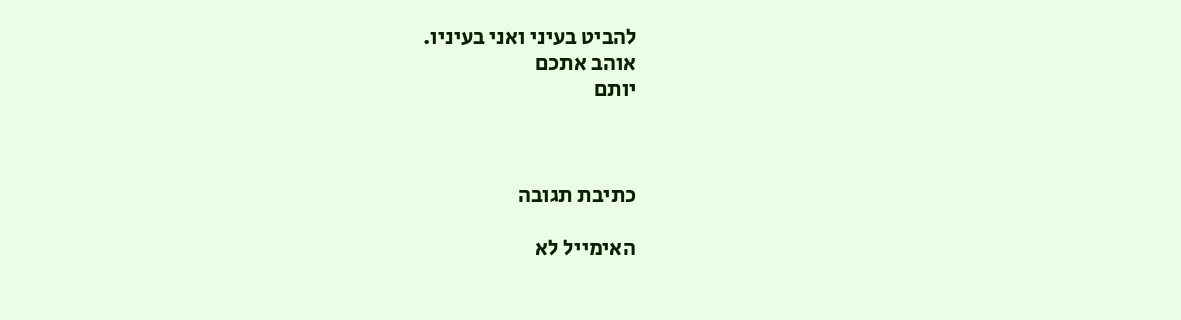להביט בעיני ואני בעיניו.
אוהב אתכם
יותם



כתיבת תגובה

האימייל לא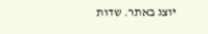יוצג באתר. שדות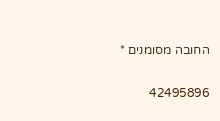החובה מסומנים *

42495896